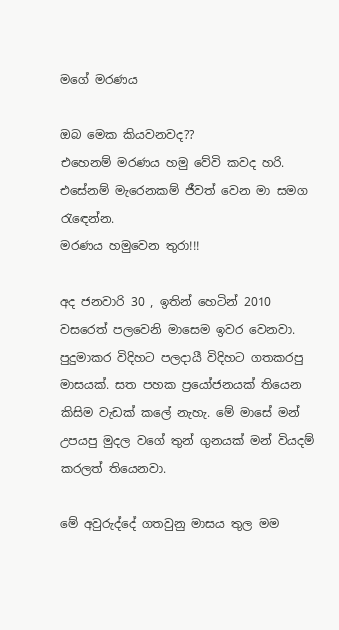මගේ මරණය

ඔබ මෙක කියවනවද??
එහෙනම් මරණය හමු වේවි කවද හරි.
එසේනම් මැරෙනකම් ජීවත් වෙන මා සමග රැඳෙන්න.
මරණය හමුවෙන තුරා!!!

අද ජනවාරි 30 , ඉතින් හෙටින් 2010 වසරෙත් පලවෙනි මාසෙම ඉවර වෙනවා. පුදුමාකර විදිහට පලදායී විදිහට ගතකරපු මාසයක්. සත පහක ප්‍රයෝජනයක් තියෙන කිසිම වැඩක් කලේ නැහැ. මේ මාසේ මන් උපයපු මුදල වගේ තුන් ගුනයක් මන් වියදම් කරලත් තියෙනවා.

මේ අවුරුද්දේ ගතවුනු මාසය තුල මම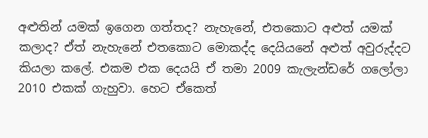අළුතින් යමක් ඉගෙන ගත්තද? නැහැනේ, එතකොට අළුත් යමක් කලාද? ඒත් නැහැනේ එතකොට මොකද්ද දෙයියනේ අළුත් අවුරුද්දට කියලා කලේ. එකම එක දෙයයි ඒ තමා 2009 කැලැන්ඩරේ ගලෝලා 2010 එකක් ගැහුවා. හෙට ඒකෙත්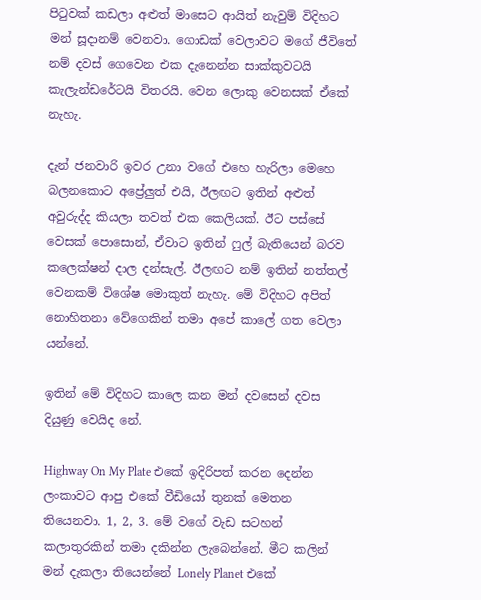පිටුවක් කඩලා අළුත් මාසෙට ආයිත් නැවුම් විදිහට මන් සූදානම් වෙනවා. ගොඩක් වෙලාවට මගේ ජීවිතේ නම් දවස් ගෙවෙන එක දැනෙන්න සාක්කුවටයි කැලැන්ඩරේටයි විතරයි. වෙන ලොකු වෙනසක් ඒකේ නැහැ.

දැන් ජනවාරි ඉවර උනා වගේ එහෙ හැරිලා මෙහෙ බලනකොට අප්‍රේලුත් එයි, ඊලඟට ඉතින් අළුත් අවුරුද්ද කියලා තවත් එක කෙලියක්. ඊට පස්සේ වෙසක් පොසොන්, ඒවාට ඉතින් ෆුල් බැතියෙන් බරව කලෙක්ෂන් දාල දන්සැල්. ඊලඟට නම් ඉතින් නත්තල් වෙනකම් විශේෂ මොකුත් නැහැ. මේ විදිහට අපිත් නොහිතනා වේගෙකින් තමා අපේ කාලේ ගත වෙලා යන්නේ.

ඉතින් මේ විදිහට කාලෙ කන මන් දවසෙන් දවස දියුණු වෙයිද නේ.

Highway On My Plate එකේ ඉදිරිපත් කරන දෙන්න ලංකාවට ආපු එකේ වීඩියෝ තුනක් මෙතන තියෙනවා. 1, 2, 3. මේ වගේ වැඩ සටහන් කලාතුරකින් තමා දකින්න ලැබෙන්නේ. මීට කලින් මන් දැකලා තියෙන්නේ Lonely Planet එකේ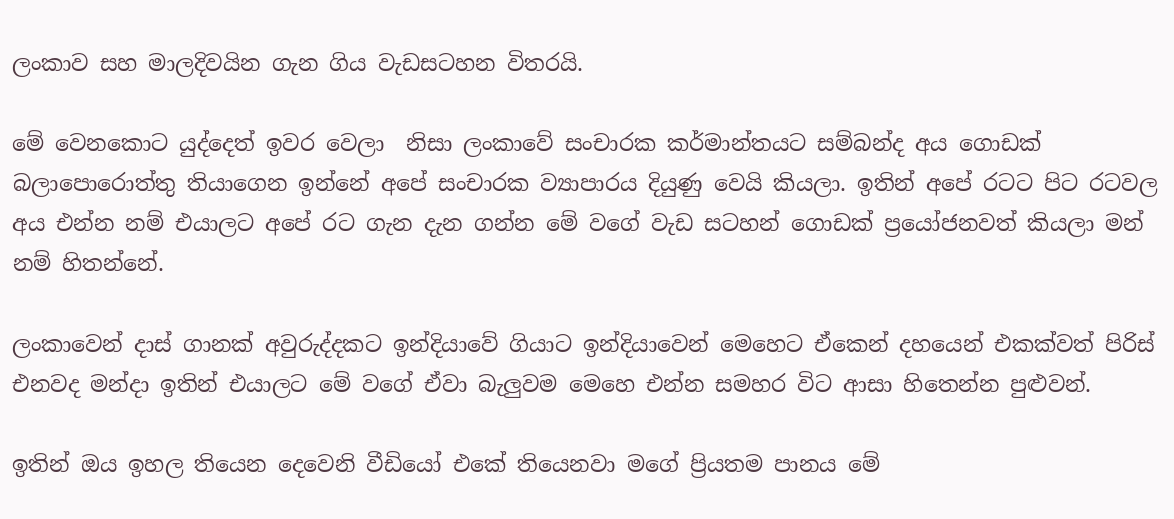ලංකාව සහ මාලදිවයින ගැන ගිය වැඩසටහන විතරයි.

මේ වෙනකොට යුද්දෙත් ඉවර වෙලා  නිසා ලංකාවේ සංචාරක කර්මාන්තයට සම්බන්ද අය ගොඩක් බලාපොරොත්තු තියාගෙන ඉන්නේ අපේ සංචාරක ව්‍යාපාරය දියුණු වෙයි කියලා. ඉතින් අපේ රටට පිට රටවල අය එන්න නම් එයාලට අපේ රට ගැන දැන ගන්න මේ වගේ වැඩ සටහන් ගොඩක් ප්‍රයෝජනවත් කියලා මන් නම් හිතන්නේ.

ලංකාවෙන් දාස් ගානක් අවුරුද්දකට ඉන්දියාවේ ගියාට ඉන්දියාවෙන් මෙහෙට ඒකෙන් දහයෙන් එකක්වත් පිරිස් එනවද මන්දා ඉතින් එයාලට මේ වගේ ඒවා බැලුවම මෙහෙ එන්න සමහර විට ආසා හිතෙන්න පුළුවන්.

ඉතින් ඔය ඉහල තියෙන දෙවෙනි වීඩියෝ එකේ තියෙනවා මගේ ප්‍රියතම පානය මේ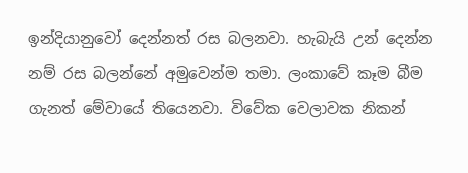ඉන්දියානුවෝ දෙන්නත් රස බලනවා. හැබැයි උන් දෙන්න නම් රස බලන්නේ අමුවෙන්ම තමා. ලංකාවේ කෑම බීම ගැනත් මේවායේ තියෙනවා. විවේක වෙලාවක නිකන්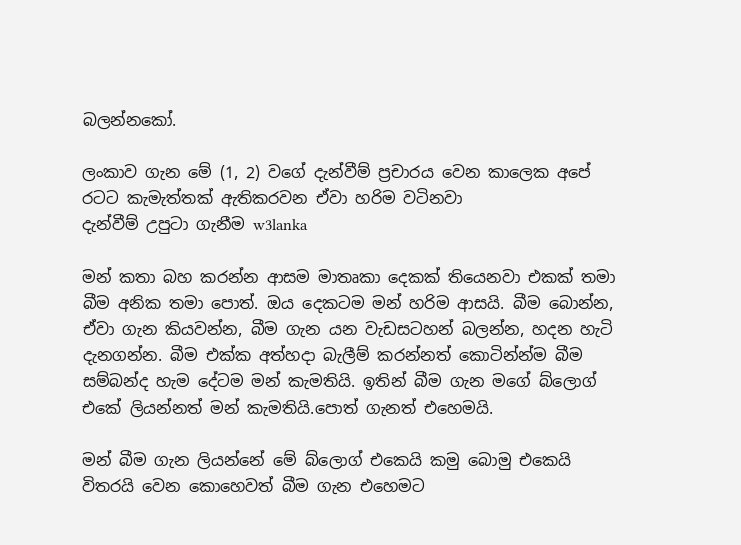බලන්නකෝ.

ලංකාව ගැන මේ (1, 2) වගේ දැන්වීම් ප්‍රචාරය වෙන කාලෙක අපේ රටට කැමැත්තක් ඇතිකරවන ඒවා හරිම වටිනවා
දැන්වීම් උපුටා ගැනීම w3lanka

මන් කතා බහ කරන්න ආසම මාතෘකා දෙකක් තියෙනවා එකක් තමා බීම අනික තමා පොත්. ඔය දෙකටම මන් හරිම ආසයි. බීම බොන්න, ඒවා ගැන කියවන්න, බීම ගැන යන වැඩසටහන් බලන්න, හදන හැටි දැනගන්න. බීම එක්ක අත්හදා බැලීම් කරන්නත් කොටින්න්ම බීම සම්බන්ද හැම දේටම මන් කැමතියි. ඉතින් බීම ගැන මගේ බ්ලොග් එකේ ලියන්නත් මන් කැමතියි.පොත් ගැනත් එහෙමයි.

මන් බීම ගැන ලියන්නේ මේ බ්ලොග් එකෙයි කමු බොමු එකෙයි විතරයි වෙන කොහෙවත් බීම ගැන එහෙමට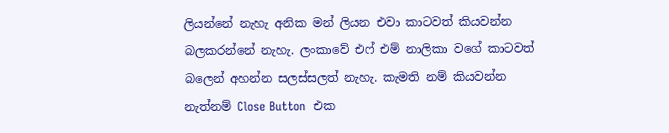ලියන්නේ නැහැ අනික මන් ලියන එවා කාටවත් කියවන්න බලකරන්නේ නැහැ. ලංකාවේ එෆ් එම් නාලිකා වගේ කාටවත් බලෙන් අහන්න සලස්සලත් නැහැ. කැමති නම් කියවන්න නැත්නම් Close Button  එක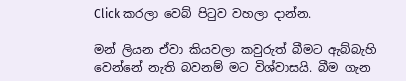Click කරලා වෙබ් පිටුව වහලා දාන්න.

මන් ලියන ඒවා කියවලා කවුරුත් බීමට ඇබ්බැහි වෙන්නේ නැති බවනම් මට විශ්වාසයි. බීම ගැන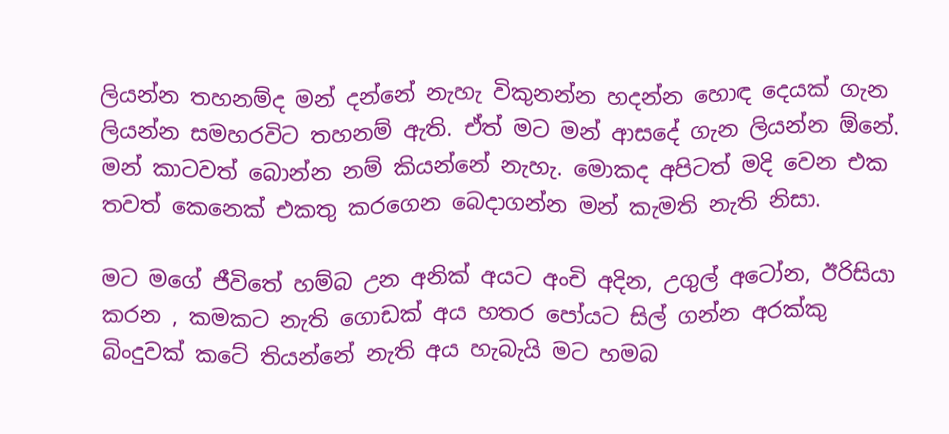ලියන්න තහනම්ද මන් දන්නේ නැහැ විකුනන්න හදන්න හොඳ දෙයක් ගැන ලියන්න සමහරවිට තහනම් ඇති. ඒත් මට මන් ආසදේ ගැන ලියන්න ඕනේ. මන් කාටවත් බොන්න නම් කියන්නේ නැහැ. මොකද අපිටත් මදි වෙන එක තවත් කෙනෙක් එකතු කරගෙන බෙදාගන්න මන් කැමති නැති නිසා.

මට මගේ ජීවිතේ හම්බ උන අනික් අයට අංචි අදින, උගුල් අටෝන, ඊරිසියා කරන , කමකට නැති ගොඩක් අය හතර පෝයට සිල් ගන්න අරක්කු බිංදුවක් කටේ තියන්නේ නැති අය හැබැයි මට හමබ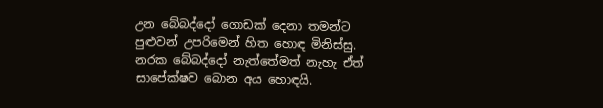උන බේබද්දෝ ගොඩක් දෙනා තමන්ට පුළුවන් උපරිමෙන් හිත හොඳ මිනිස්සු. නරක බේබද්දෝ නැත්තේමත් නැහැ ඒත් සාපේක්ෂව බොන අය හොඳයි.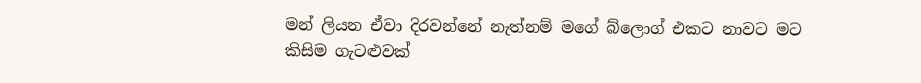මන් ලියන ඒවා දිරවන්නේ නැත්නම් මගේ බ්ලොග් එකට නාවට මට කිසිම ගැටළුවක්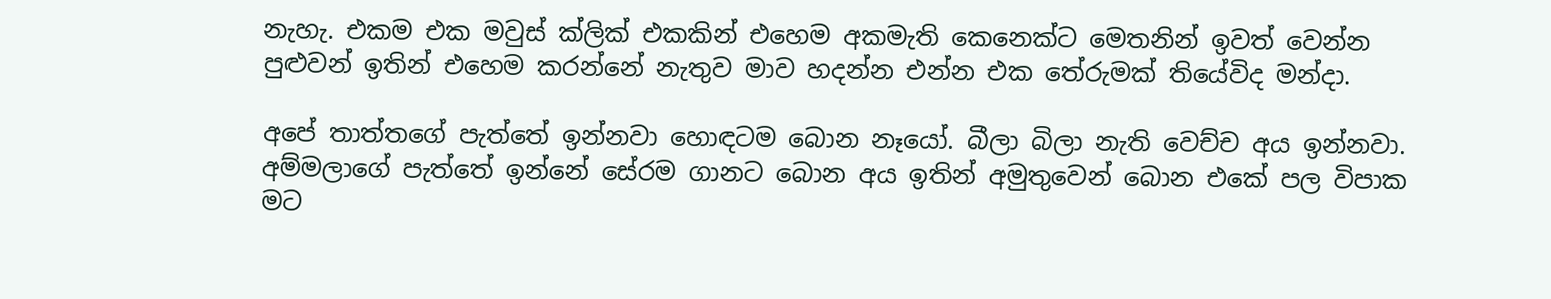නැහැ. එකම එක මවුස් ක්ලික් එකකින් එහෙම අකමැති කෙනෙක්ට මෙතනින් ඉවත් වෙන්න පුළුවන් ඉතින් එහෙම කරන්නේ නැතුව මාව හදන්න එන්න එක තේරුමක් තියේවිද මන්දා.

අපේ තාත්තගේ පැත්තේ ඉන්නවා හොඳටම බොන නෑයෝ. බීලා බිලා නැති වෙච්ච අය ඉන්නවා. අම්මලාගේ පැත්තේ ඉන්නේ සේරම ගානට බොන අය ඉතින් අමුතුවෙන් බොන එකේ පල විපාක මට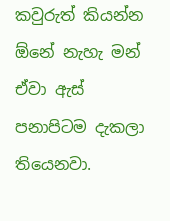කවුරුත් කියන්න ඕනේ නැහැ මන් ඒවා ඇස් පනාපිටම දැකලා තියෙනවා.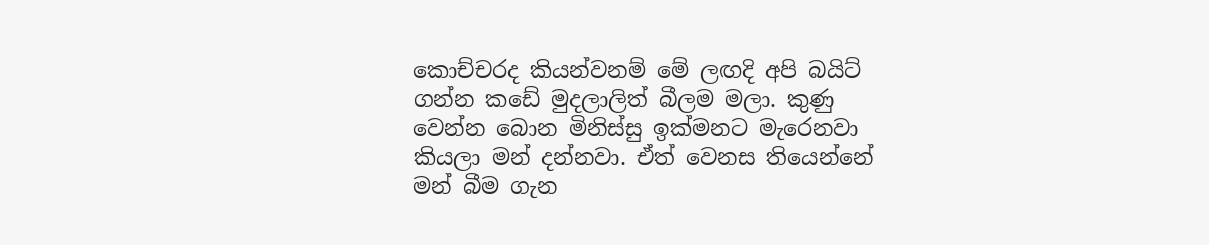කොච්චරද කියන්වනම් මේ ලඟදි අපි බයිට් ගන්න කඩේ මුදලාලිත් බීලම මලා. කුණු වෙන්න බොන මිනිස්සු ඉක්මනට මැරෙනවා කියලා මන් දන්නවා. ඒත් වෙනස තියෙන්නේ මන් බීම ගැන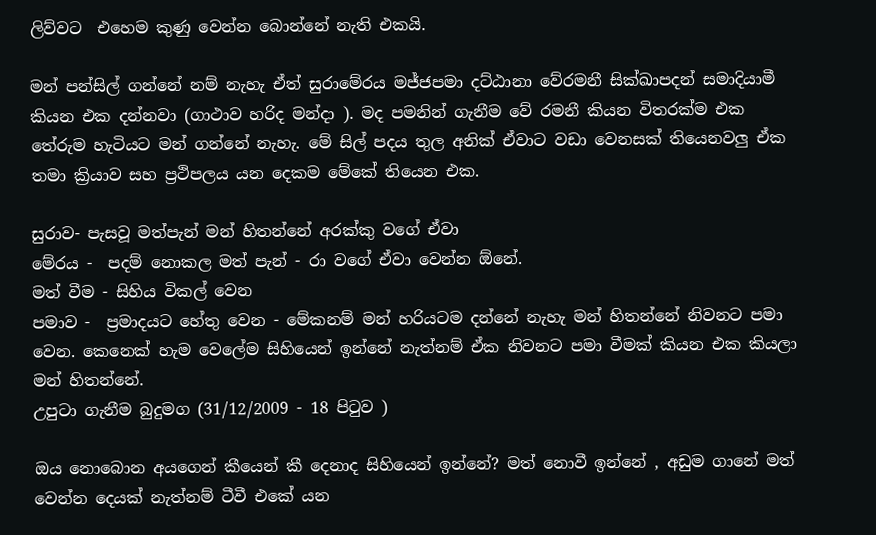ලිව්වට  එහෙම කුණු වෙන්න බොන්නේ නැති එකයි.

මන් පන්සිල් ගන්නේ නම් නැහැ ඒත් සුරාමේරය මජ්ජපමා දට්ඨානා වේරමනී සික්ඛාපදන් සමාදියාමී කියන එක දන්නවා (ගාථාව හරිද මන්දා ). මද පමනින් ගැනීම වේ රමනී කියන විතරක්ම එක තේරුම හැටියට මන් ගන්නේ නැහැ. මේ සිල් පදය තුල අනික් ඒවාට වඩා වෙනසක් තියෙනවලු ඒක තමා ක්‍රියාව සහ ප්‍රථිපලය යන දෙකම මේකේ තියෙන එක.

සුරාව- පැසවූ මත්පැන් මන් හිතන්නේ අරක්කු වගේ ඒවා
මේරය -  පදම් නොකල මත් පැන් - රා වගේ ඒවා වෙන්න ඕනේ.
මත් වීම - සිහිය විකල් වෙන
පමාව -  ප්‍රමාදයට හේතු වෙන - මේකනම් මන් හරියටම දන්නේ නැහැ මන් හිතන්නේ නිවනට පමා වෙන. කෙනෙක් හැම වෙලේම සිහියෙන් ඉන්නේ නැත්නම් ඒක නිවනට පමා වීමක් කියන එක කියලා මන් හිතන්නේ.
උපුටා ගැනීම බුදුමග (31/12/2009 - 18 පිටුව )

ඔය නොබොන අයගෙන් කීයෙන් කී දෙනාද සිහියෙන් ඉන්නේ? මත් නොවී ඉන්නේ , අඩුම ගානේ මත් වෙන්න දෙයක් නැත්නම් ටීවී එකේ යන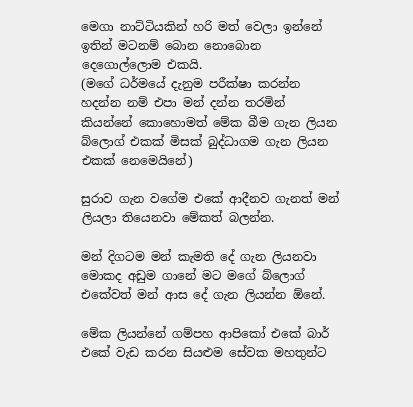මෙගා නාට්ටියකින් හරි මත් වෙලා ඉන්නේ ඉතින් මටනම් බොන නොබොන දෙගොල්ලොම එකයි.
(මගේ ධර්මයේ දැනුම පරීක්ෂා කරන්න හදන්න නම් එපා මන් දන්න තරමින් කියන්නේ කොහොමත් මේක බීම ගැන ලියන බ්ලොග් එකක් මිසක් බුද්ධාගම ගැන ලියන එකක් නෙමෙයිනේ)

සුරාව ගැන වගේම එකේ ආදීනව ගැනත් මන් ලියලා තියෙනවා මේකත් බලන්න.

මන් දිගටම මන් කැමති දේ ගැන ලියනවා මොකද අඩුම ගානේ මට මගේ බ්ලොග් එකේවත් මන් ආස දේ ගැන ලියන්න ඕනේ.

මේක ලියන්නේ ගම්පහ ආපිකෝ එකේ බාර් එකේ වැඩ කරන සියළුම සේවක මහතුන්ට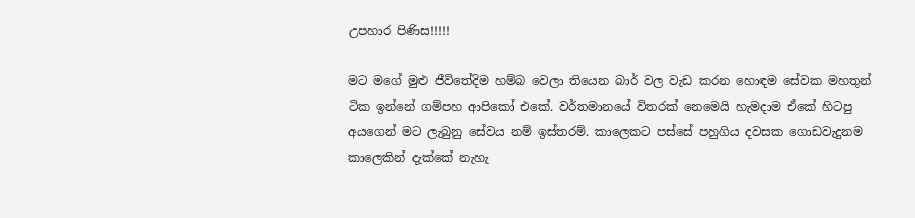උපහාර පිණිස!!!!!

මට මගේ මුළු ජීවිතේදිම හම්බ වෙලා තියෙන බාර් වල වැඩ කරන හොඳම සේවක මහතුන් ටික ඉන්නේ ගම්පහ ආපිකෝ එකේ. වර්තමානයේ විතරක් නෙමෙයි හැමදාම ඒකේ හිටපු අයගෙන් මට ලැබුනු සේවය නම් ඉස්තරම්. කාලෙකට පස්සේ පහුගිය දවසක ගොඩවැදුනම කාලෙකින් දැක්කේ නැහැ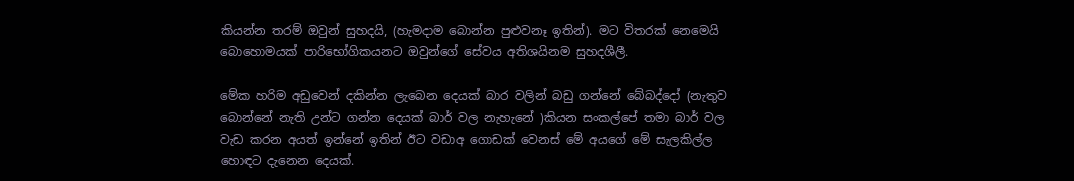කියන්න තරම් ඔවුන් සුහදයි, (හැමදාම බොන්න පුළුවනෑ ඉතින්). මට විතරක් නෙමෙයි බොහොමයක් පාරිභෝගිකයනට ඔවුන්ගේ සේවය අතිශයිනම සුහදශීලී.

මේක හරිම අඩුවෙන් දකින්න ලැබෙන දෙයක් බාර වලින් බඩු ගන්නේ බේබද්දෝ (නැතුව බොන්නේ නැති උන්ට ගන්න දෙයක් බාර් වල නැහැනේ )කියන සංකල්පේ තමා බාර් වල වැඩ කරන අයත් ඉන්නේ ඉතින් ඊට වඩාඅ ගොඩක් වෙනස් මේ අයගේ මේ සැලකිල්ල හොඳට දැනෙන දෙයක්.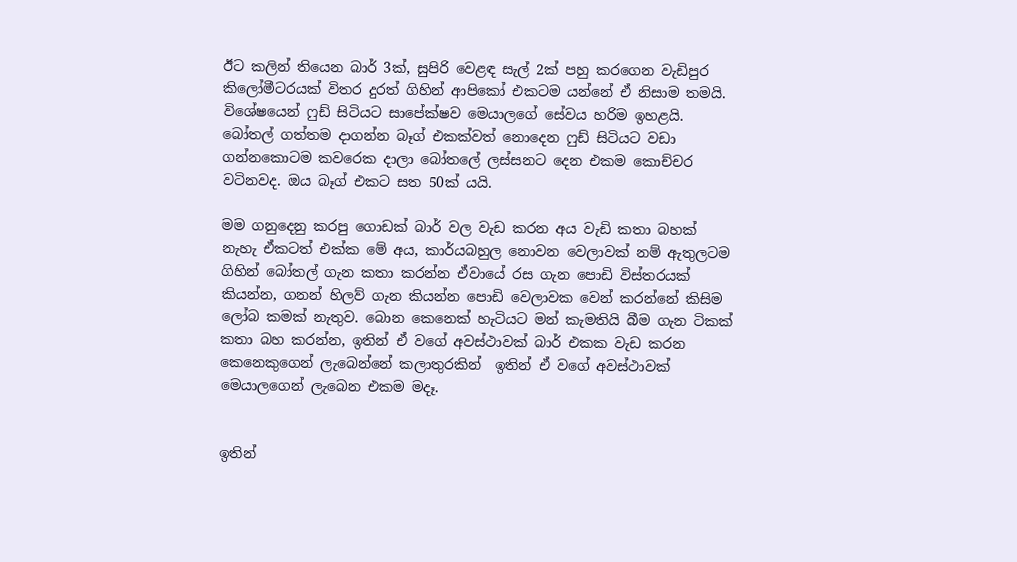ඊට කලින් තියෙන බාර් 3ක්, සුපිරි වෙළඳ සැල් 2ක් පහු කරගෙන වැඩිපුර කිලෝමීටරයක් විතර දුරත් ගිහින් ආපිකෝ එකටම යන්නේ ඒ නිසාම තමයි. විශේෂයෙන් ෆුඩ් සිටියට සාපේක්ෂව මෙයාලගේ සේවය හරිම ඉහළයි. බෝතල් ගත්තම දාගන්න බෑග් එකක්වත් නොදෙන ෆුඩ් සිටියට වඩා ගන්නකොටම කවරෙක දාලා බෝතලේ ලස්සනට දෙන එකම කොච්චර වටිනවද. ඔය බෑග් එකට සත 50ක් යයි.

මම ගනුදෙනු කරපු ගොඩක් බාර් වල වැඩ කරන අය වැඩි කතා බහක් නැහැ ඒකටත් එක්ක මේ අය, කාර්යබහුල නොවන වෙලාවක් නම් ඇතුලටම ගිහින් බෝතල් ගැන කතා කරන්න ඒවායේ රස ගැන පොඩි විස්තරයක් කියන්න, ගනන් හිලව් ගැන කියන්න පොඩි වෙලාවක වෙන් කරන්නේ කිසිම ලෝබ කමක් නැතුව. බොන කෙනෙක් හැටියට මන් කැමතියි බීම ගැන ටිකක් කතා බහ කරන්න, ඉතින් ඒ වගේ අවස්ථාවක් බාර් එකක වැඩ කරන කෙනෙකුගෙන් ලැබෙන්නේ කලාතුරකින්  ඉතින් ඒ වගේ අවස්ථාවක් මෙයාලගෙන් ලැබෙන එකම මදෑ.


ඉතින්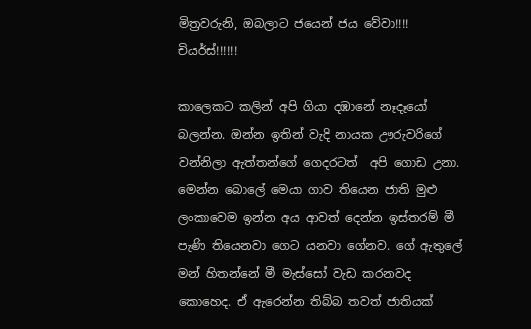මිත්‍රවරුනි, ඔබලාට ජයෙන් ජය වේවා!!!!
චියර්ස්!!!!!!

කාලෙකට කලින් අපි ගියා දඹානේ නෑදෑයෝ බලන්න. ඔන්න ඉතින් වැදි නායක ඌරුවරිගේ වන්නිලා ඇත්තන්ගේ ගෙදරටත්  අපි ගොඩ උනා. මෙන්න බොලේ මෙයා ගාව තියෙන ජාති මුළු ලංකාවෙම ඉන්න අය ආවත් දෙන්න ඉස්තරම් මී පැණි තියෙනවා ගෙට යනවා ගේනව. ගේ ඇතුලේ මන් හිතන්නේ මී මැස්සෝ වැඩ කරනවද කොහෙද. ඒ ඇරෙන්න තිබ්බ තවත් ජාතියක්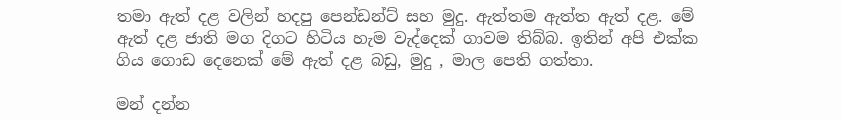තමා ඇත් දළ වලින් හදපු පෙන්ඩන්ට් සහ මුදු. ඇත්තම ඇත්ත ඇත් දළ. මේ ඇත් දළ ජාති මග දිගට හිටිය හැම වැද්දෙක් ගාවම තිබ්බ. ඉතින් අපි එක්ක ගිය ගොඩ දෙනෙක් මේ ඇත් දළ බඩු, මුදු , මාල පෙති ගත්තා.

මන් දන්න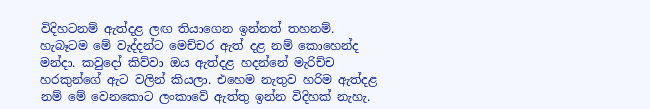විදිහටනම් ඇත්දළ ලඟ තියාගෙන ඉන්නත් තහනම්. හැබෑටම මේ වැද්දන්ට මෙච්චර ඇත් දළ නම් කොහෙන්ද මන්දා. කවුදෝ කිව්වා ඔය ඇත්දළ හදන්නේ මැරිච්ච හරකුන්ගේ ඇට වලින් කියලා. එහෙම නැතුව හරිම ඇත්දළ නම් මේ වෙනකොට ලංකාවේ ඇත්තු ඉන්න විදිහක් නැහැ.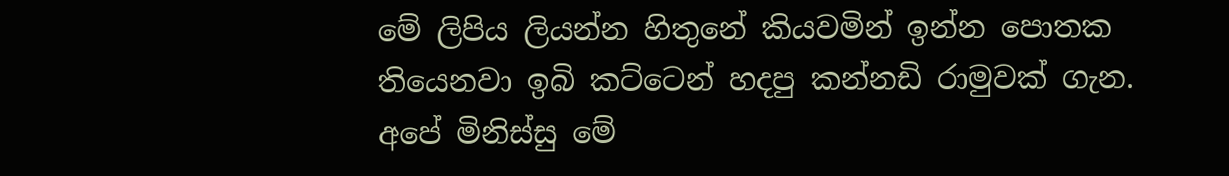මේ ලිපිය ලියන්න හිතුනේ කියවමින් ඉන්න පොතක තියෙනවා ඉබි කට්ටෙන් හදපු කන්නඩි රාමුවක් ගැන. අපේ මිනිස්සු මේ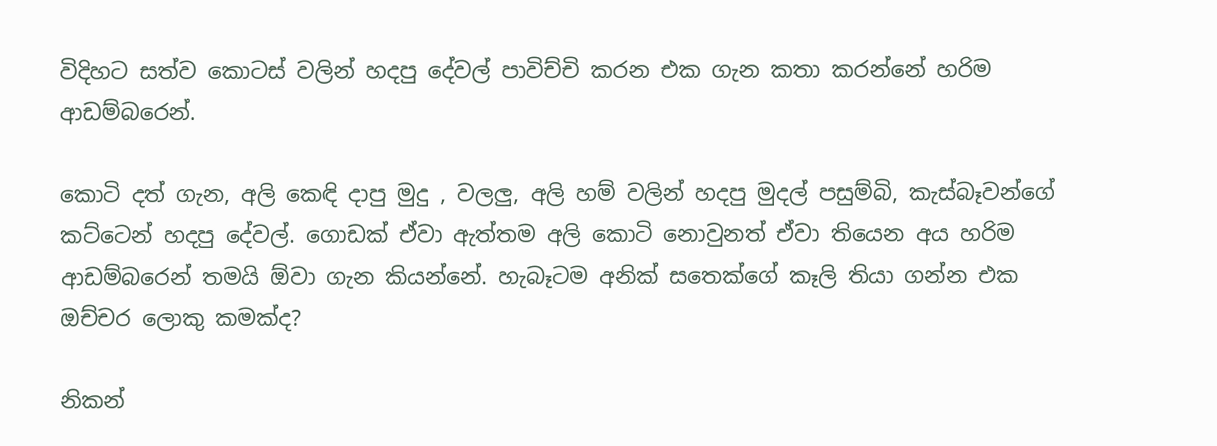විදිහට සත්ව කොටස් වලින් හදපු දේවල් පාවිච්චි කරන එක ගැන කතා කරන්නේ හරිම ආඩම්බරෙන්.

කොටි දත් ගැන, අලි කෙඳි දාපු මුදු , වලලු, අලි හම් වලින් හදපු මුදල් පසුම්බි, කැස්බෑවන්ගේ කට්ටෙන් හදපු දේවල්. ගොඩක් ඒවා ඇත්තම අලි කොටි නොවුනත් ඒවා තියෙන අය හරිම ආඩම්බරෙන් තමයි ඕවා ගැන කියන්නේ. හැබෑටම අනික් සතෙක්ගේ කෑලි තියා ගන්න එක ඔච්චර ලොකු කමක්ද?

නිකන්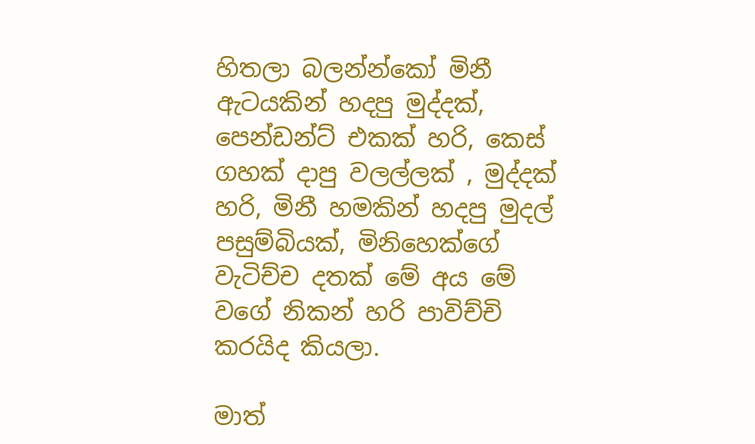හිතලා බලන්න්කෝ මිනී ඇටයකින් හදපු මුද්දක්, පෙන්ඩන්ට් එකක් හරි, කෙස් ගහක් දාපු වලල්ලක් , මුද්දක් හරි, මිනී හමකින් හදපු මුදල් පසුම්බියක්, මිනිහෙක්ගේ වැටිච්ච දතක් මේ අය මේ වගේ නිකන් හරි පාවිච්චි කරයිද කියලා.

මාත්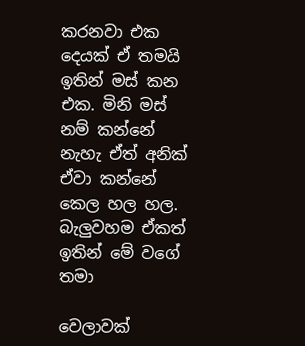කරනවා එක දෙයක් ඒ තමයි ඉතින් මස් කන එක. මිනි මස් නම් කන්නේ නැහැ ඒත් අනික් ඒවා කන්නේ කෙල හල හල. බැලුවහම ඒකත් ඉතින් මේ වගේ තමා

වෙලාවක්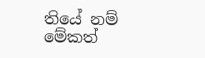තියේ නම් මේකත්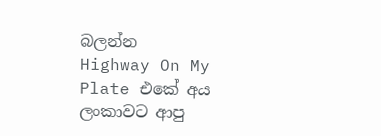බලන්න
Highway On My Plate එකේ අය ලංකාවට ආපු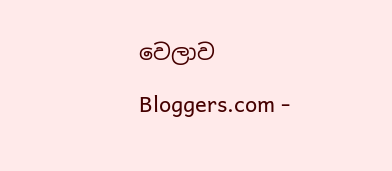වෙලාව

Bloggers.com -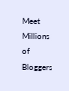Meet Millions of Bloggers